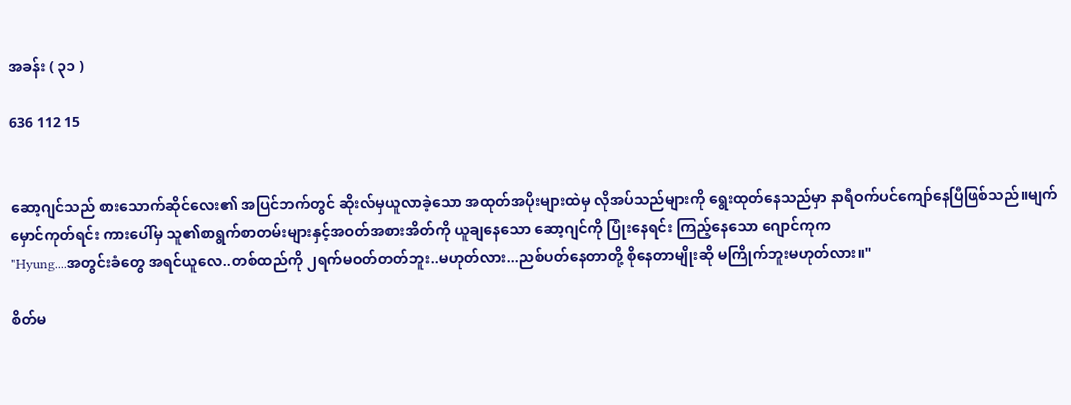အခန်း ( ၃၁ )

636 112 15


ဆော့ဂျင်သည် စားသောက်ဆိုင်လေး၏ အပြင်ဘက်တွင် ဆိုးလ်မှယူလာခဲ့သော အထုတ်အပိုးများထဲမှ လိုအပ်သည်များကို ရွေးထုတ်နေသည်မှာ နာရီဝက်ပင်ကျော်နေပြီဖြစ်သည်။မျက်မှောင်ကုတ်ရင်း ကားပေါ်မှ သူ၏စာရွက်စာတမ်းများနှင့်အဝတ်အစားအိတ်ကို ယူချနေသော ဆော့ဂျင်ကို ပြုံးနေရင်း ကြည့်နေသော ဂျောင်ကုက
"Hyung....အတွင်းခံတွေ အရင်ယူလေ..တစ်ထည်ကို ၂ရက်မဝတ်တတ်ဘူး..မဟုတ်လား...ညစ်ပတ်နေတာတို့ စိုနေတာမျိုးဆို မကြိုက်ဘူးမဟုတ်လား။"

စိတ်မ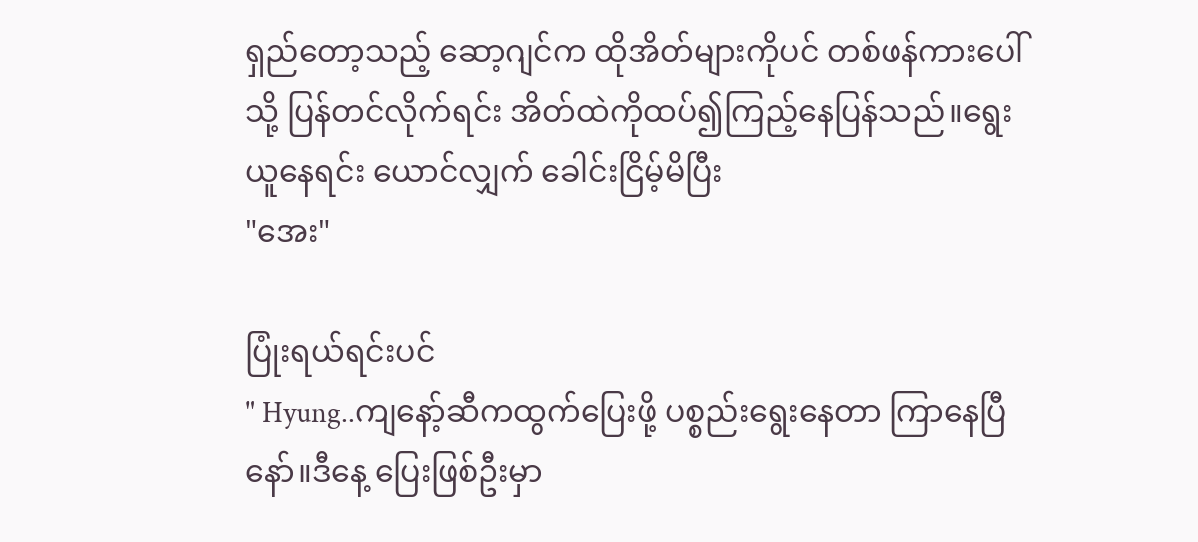ရှည်တော့သည့် ဆော့ဂျင်က ထိုအိတ်များကိုပင် တစ်ဖန်ကားပေါ်သို့ ပြန်တင်လိုက်ရင်း အိတ်ထဲကိုထပ်၍ကြည့်နေပြန်သည်။ရွေးယူနေရင်း ယောင်လျှက် ခေါင်းငြိမ့်မိပြီး
"အေး"

ပြုံးရယ်ရင်းပင်
" Hyung..ကျနော့်ဆီကထွက်ပြေးဖို့ ပစ္စည်းရွေးနေတာ ကြာနေပြီနော်။ဒီနေ့ ပြေးဖြစ်ဦးမှာ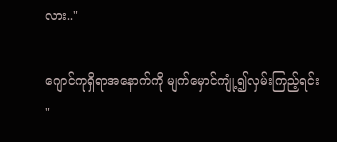လား.."

ဂျောင်ကုရှိရာအနောက်ကို မျက်မှောင်ကျုံ့၍လှမ်းကြည့်ရင်း
"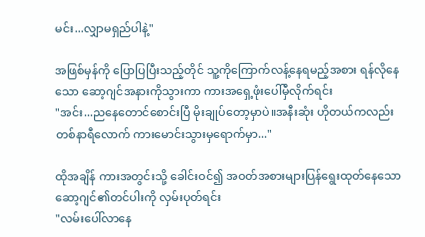မင်း...လျှာမရှည်ပါနဲ့"

အဖြစ်မှန်ကို ပြောပြပြီးသည့်တိုင် သူ့ကိုကြောက်လန့်နေရမည့်အစား ရန်လိုနေသော ဆော့ဂျင်အနားကိုသွားကာ ကားအရှေ့ဖုံးပေါ်မှီလိုက်ရင်း
"အင်း...ညနေတောင်စောင်းပြီ မိုးချုပ်တော့မှာပဲ။အနီးဆုံး ဟိုတယ်ကလည်း တစ်နာရီလောက် ကားမောင်းသွားမှရောက်မှာ..."

ထိုအချိန် ကားအတွင်းသို့ ခေါင်းဝင်‌၍ အဝတ်အစားများပြန်ရွေးထုတ်နေသော ဆော့ဂျင်၏တင်ပါးကို လှမ်းပုတ်ရင်း
"လမ်းပေါ်လာနေ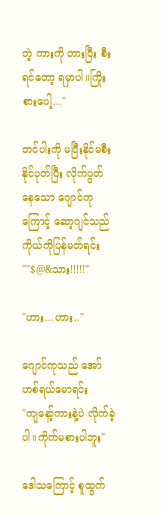တဲ့ ကားကို တားပြီး စီးရင်တော့ ရမှာပါ။ကြိုးစားပေါ့..."

တင်ပါးကို မပြီးနိုင်မစီးနိုင်ပုတ်ပြီး လိုက်ပွတ်နေသော ဂျောင်ကုကြောင့် ဆော့ဂျင်သည် ကိုယ်ကိုပြန်မတ်ရင်း
""$@&သား!!!!!"

"ဟား...ဟား.."

ဂျောင်ကုသည် အော်ဟစ်ရယ်မောရင်း
"ကျနော့်ကားနဲ့ပဲ လိုက်ခဲ့ပါ။ကိုက်မစားပါဘူး"

ဒေါသကြောင့် စူထွက်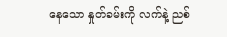နေသော နှုတ်ခမ်းကို လက်နဲ့ ညစ်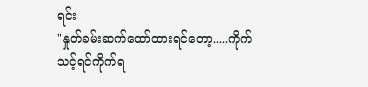ရင်း
"နှုတ်ခမ်းဆက်ထော်ထားရင်တော့.....ကိုက်သင့်ရင်ကိုက်ရ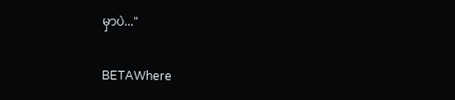မှာပဲ..."

BETAWhere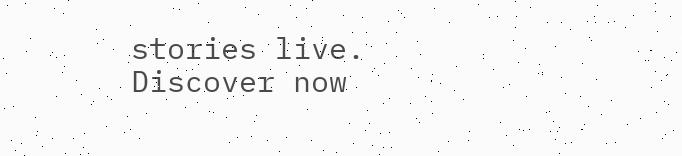stories live. Discover now